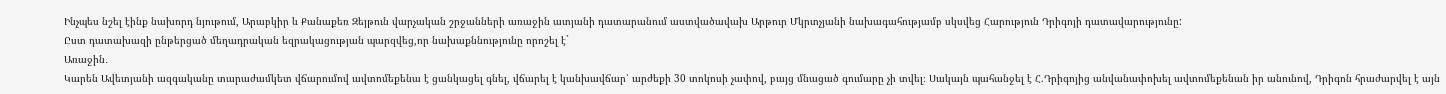Ինչպես նշել էինք նախորդ նյութում, Արաբկիր և Քանաքեռ Զեյթուն վարչական շրջանների առաջին ատյանի դատարանում աստվածավախ Արթուր Մկրտչյանի նախագահությամբ սկսվեց Հարություն Դրիգոյի դատավարությունը:
Ըստ դատախազի ընթերցած մեղադրական եզրակացության պարզվեց,որ նախաքննությունը որոշել է`
Առաջին․
Կարեն Ավետյանի ազգականը տարաժամկետ վճարումով ավտոմեքենա է ցանկացել գնել, վճարել է կանխավճար՝ արժեքի 30 տոկոսի չափով, բայց մնացած գումարը չի տվել։ Սակայն պահանջել է Հ.Դրիգոյից անվանափոխել ավտոմեքենան իր անունով, Դրիգոն հրաժարվել է այն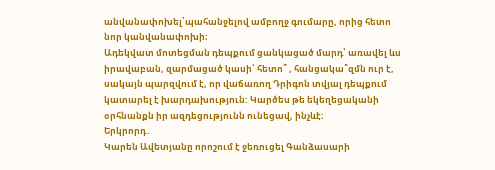անվանափոխել՝պահանջելով ամբողջ գումարը, որից հետո նոր կանվանափոխի։
Ադեկվատ մոտեցման դեպքում ցանկացած մարդ՝ առավել ևս իրավաբան, զարմացած կասի՝ հետո՞ , հանցակա՞զմն ուր է, սակայն պարզվում է, որ վաճառող Դրիգոն տվյալ դեպքում կատարել է խարդախություն: Կարծես թե եկեղեցականի օրհնանքն իր ազդեցությունն ունեցավ, ինչևէ։
Երկրորդ․
Կարեն Ավետյանը որոշում է ջեռուցել Գանձասարի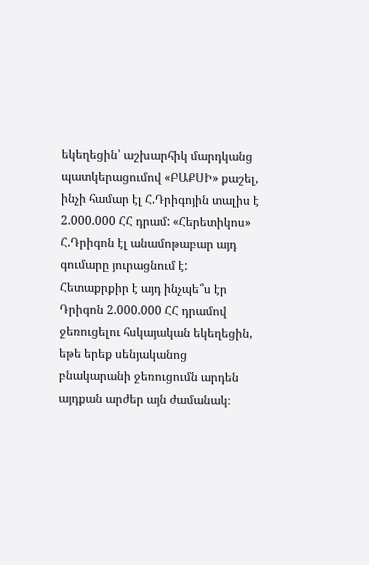եկեղեցին՝ աշխարհիկ մարդկանց պատկերացումով «ԲԱՔՍԻ» քաշել, ինչի համար էլ Հ.Դրիգոյին տալիս է 2.000.000 ՀՀ դրամ: «Հերետիկոս» Հ.Դրիգոն էլ անամոթաբար այդ գումարը յուրացնում է:
Հետաքրքիր է այդ ինչպե՞ս էր Դրիգոն 2.000.000 ՀՀ դրամով ջեռուցելու հսկայական եկեղեցին, եթե երեք սենյականոց բնակարանի ջեռուցումն արդեն այդքան արժեր այն ժամանակ։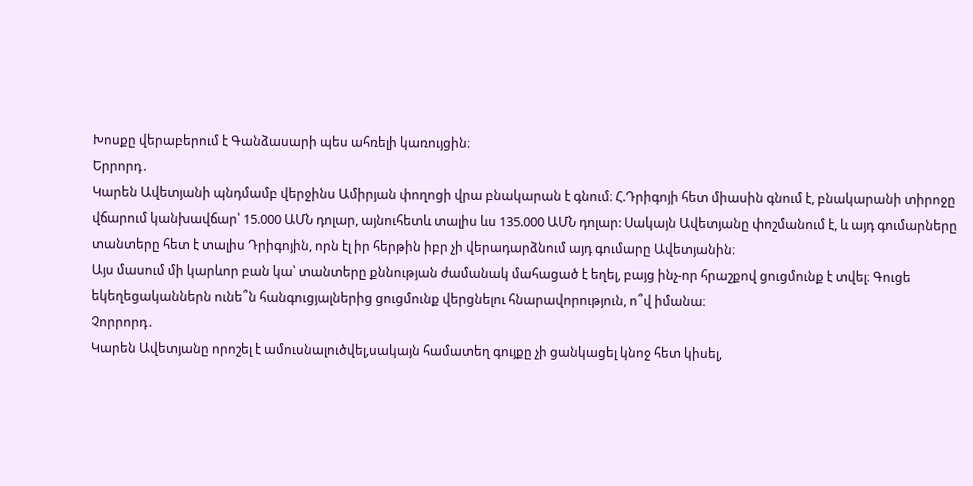Խոսքը վերաբերում է Գանձասարի պես ահռելի կառույցին։
Երրորդ․
Կարեն Ավետյանի պնդմամբ վերջինս Ամիրյան փողոցի վրա բնակարան է գնում։ Հ.Դրիգոյի հետ միասին գնում է, բնակարանի տիրոջը վճարում կանխավճար՝ 15.000 ԱՄՆ դոլար, այնուհետև տալիս ևս 135.000 ԱՄՆ դոլար: Սակայն Ավետյանը փոշմանում է, և այդ գումարները տանտերը հետ է տալիս Դրիգոյին, որն էլ իր հերթին իբր չի վերադարձնում այդ գումարը Ավետյանին։
Այս մասում մի կարևոր բան կա՝ տանտերը քննության ժամանակ մահացած է եղել, բայց ինչ-որ հրաշքով ցուցմունք է տվել։ Գուցե եկեղեցականներն ունե՞ն հանգուցյալներից ցուցմունք վերցնելու հնարավորություն, ո՞վ իմանա։
Չորրորդ․
Կարեն Ավետյանը որոշել է ամուսնալուծվել,սակայն համատեղ գույքը չի ցանկացել կնոջ հետ կիսել,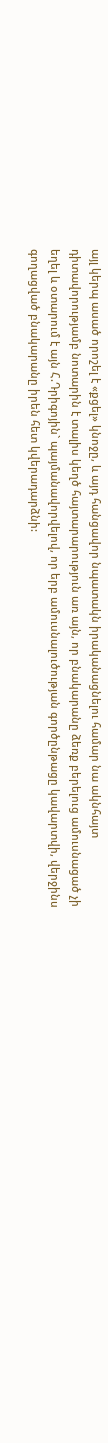այլ կերպ ասած որոշել է «քցել» կնոջը, և այդ հանցավոր նպատակն իրականացնելու համար նա ակնհայտ դիտավորությամբ նոտարին է տալիս կեղծ հայտարարություն առ այն, որ բնակարանը ձեռք բերելուց ամուսնացած չի եղել և օտարում է այն Հ.Դրիգոյին` պայմանավորվելով, որ երբ ամուսնալուծության գործընթացը կավարտվի, վերջինս գողացված բնակարանը իրեն հետ կվերադարձնի: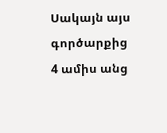Սակայն այս գործարքից 4 ամիս անց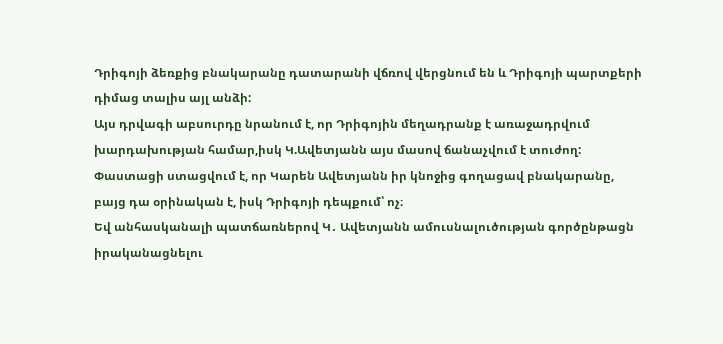Դրիգոյի ձեռքից բնակարանը դատարանի վճռով վերցնում են և Դրիգոյի պարտքերի դիմաց տալիս այլ անձի:
Այս դրվագի աբսուրդը նրանում է, որ Դրիգոյին մեղադրանք է առաջադրվում խարդախության համար,իսկ Կ.Ավետյանն այս մասով ճանաչվում է տուժող:
Փաստացի ստացվում է, որ Կարեն Ավետյանն իր կնոջից գողացավ բնակարանը, բայց դա օրինական է, իսկ Դրիգոյի դեպքում՝ ոչ։
Եվ անհասկանալի պատճառներով Կ․ Ավետյանն ամուսնալուծության գործընթացն իրականացնելու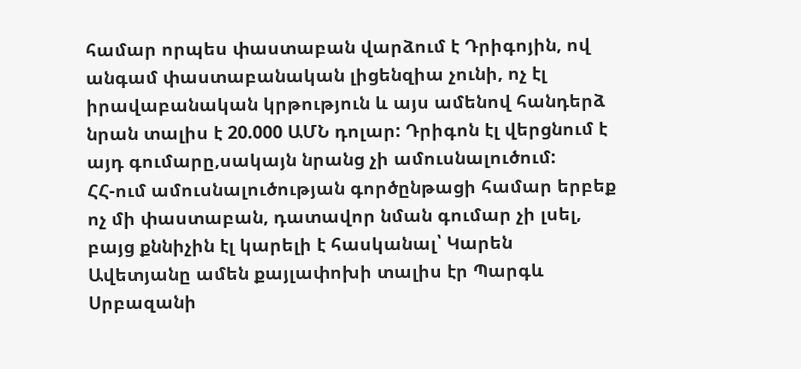համար որպես փաստաբան վարձում է Դրիգոյին, ով անգամ փաստաբանական լիցենզիա չունի, ոչ էլ իրավաբանական կրթություն և այս ամենով հանդերձ նրան տալիս է 20.000 ԱՄՆ դոլար: Դրիգոն էլ վերցնում է այդ գումարը,սակայն նրանց չի ամուսնալուծում:
ՀՀ-ում ամուսնալուծության գործընթացի համար երբեք ոչ մի փաստաբան, դատավոր նման գումար չի լսել, բայց քննիչին էլ կարելի է հասկանալ՝ Կարեն Ավետյանը ամեն քայլափոխի տալիս էր Պարգև Սրբազանի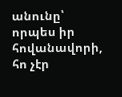անունը՝ որպես իր հովանավորի, հո չէր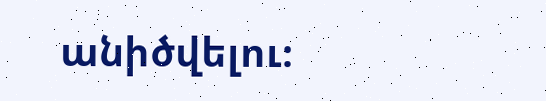անիծվելու։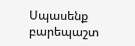Սպասենք բարեպաշտ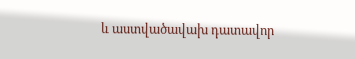և աստվածավախ դատավոր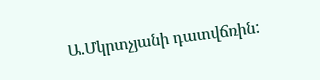Ա.Մկրտչյանի դատվճռին: